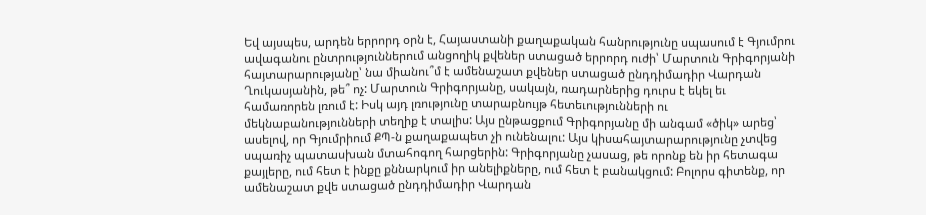Եվ այսպես, արդեն երրորդ օրն է, Հայաստանի քաղաքական հանրությունը սպասում է Գյումրու ավագանու ընտրություններում անցողիկ քվեներ ստացած երրորդ ուժի՝ Մարտուն Գրիգորյանի հայտարարությանը՝ նա միանու՞մ է ամենաշատ քվեներ ստացած ընդդիմադիր Վարդան Ղուկասյանին, թե՞ ոչ: Մարտուն Գրիգորյանը, սակայն, ռադարներից դուրս է եկել եւ համառորեն լռում է: Իսկ այդ լռությունը տարաբնույթ հետեւությունների ու մեկնաբանությունների տեղիք է տալիս: Այս ընթացքում Գրիգորյանը մի անգամ «ծիկ» արեց՝ ասելով, որ Գյումրիում ՔՊ-ն քաղաքապետ չի ունենալու: Այս կիսահայտարարությունը չտվեց սպառիչ պատասխան մտահոգող հարցերին: Գրիգորյանը չասաց, թե որոնք են իր հետագա քայլերը, ում հետ է ինքը քննարկում իր անելիքները, ում հետ է բանակցում: Բոլորս գիտենք, որ ամենաշատ քվե ստացած ընդդիմադիր Վարդան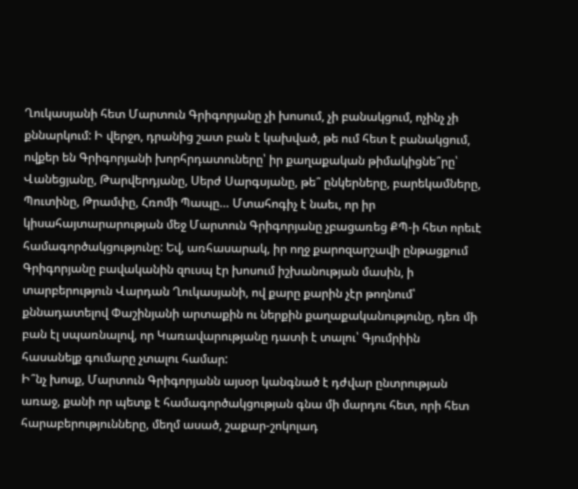Ղուկասյանի հետ Մարտուն Գրիգորյանը չի խոսում, չի բանակցում, ոչինչ չի քննարկում: Ի վերջո, դրանից շատ բան է կախված, թե ում հետ է բանակցում, ովքեր են Գրիգորյանի խորհրդատուները՝ իր քաղաքական թիմակիցնե՞րը՝ Վանեցյանը, Թարվերդյանը, Սերժ Սարգսյանը, թե՞ ընկերները, բարեկամները, Պուտինը, Թրամփը, Հռոմի Պապը… Մտահոգիչ է նաեւ, որ իր կիսահայտարարության մեջ Մարտուն Գրիգորյանը չբացառեց ՔՊ-ի հետ որեւէ համագործակցությունը: Եվ, առհասարակ, իր ողջ քարոզարշավի ընթացքում Գրիգորյանը բավականին զուսպ էր խոսում իշխանության մասին, ի տարբերություն Վարդան Ղուկասյանի, ով քարը քարին չէր թողնում՝ քննադատելով Փաշինյանի արտաքին ու ներքին քաղաքականությունը, դեռ մի բան էլ սպառնալով, որ Կառավարությանը դատի է տալու՝ Գյումրիին հասանելք գումարը չտալու համար:
Ի՞նչ խոսք, Մարտուն Գրիգորյանն այսօր կանգնած է դժվար ընտրության առաջ, քանի որ պետք է համագործակցության գնա մի մարդու հետ, որի հետ հարաբերությունները, մեղմ ասած, շաքար-շոկոլադ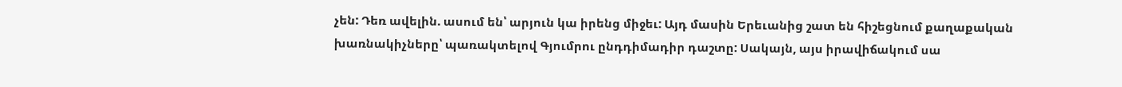չեն: Դեռ ավելին. ասում են՝ արյուն կա իրենց միջեւ: Այդ մասին Երեւանից շատ են հիշեցնում քաղաքական խառնակիչները՝ պառակտելով Գյումրու ընդդիմադիր դաշտը: Սակայն, այս իրավիճակում սա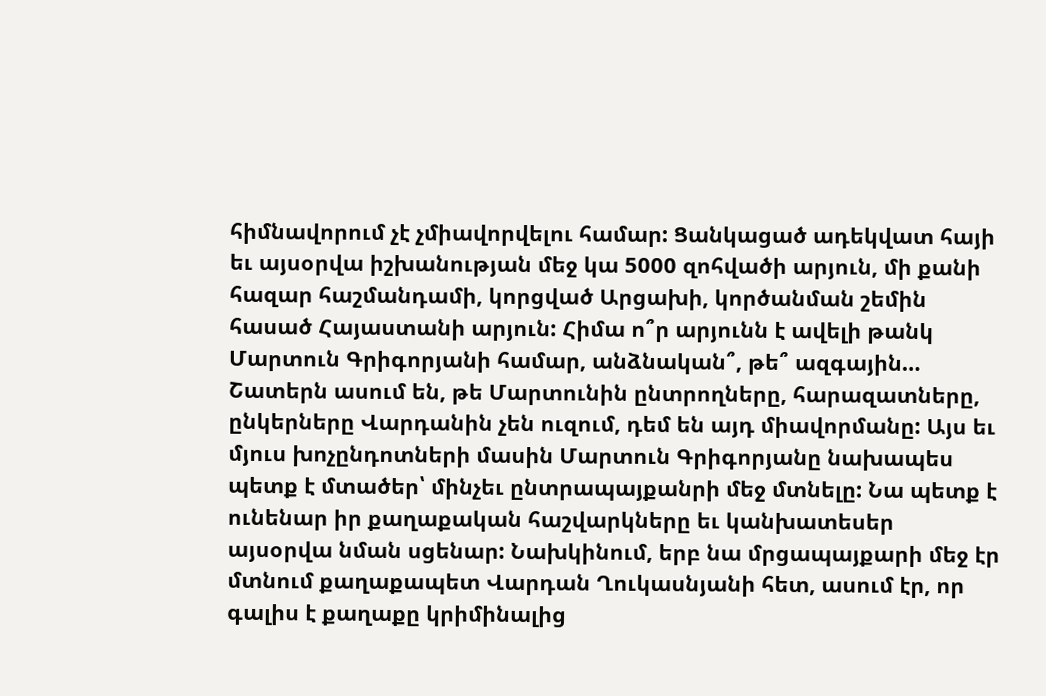հիմնավորում չէ չմիավորվելու համար: Ցանկացած ադեկվատ հայի եւ այսօրվա իշխանության մեջ կա 5000 զոհվածի արյուն, մի քանի հազար հաշմանդամի, կորցված Արցախի, կործանման շեմին հասած Հայաստանի արյուն: Հիմա ո՞ր արյունն է ավելի թանկ Մարտուն Գրիգորյանի համար, անձնական՞, թե՞ ազգային…
Շատերն ասում են, թե Մարտունին ընտրողները, հարազատները, ընկերները Վարդանին չեն ուզում, դեմ են այդ միավորմանը: Այս եւ մյուս խոչընդոտների մասին Մարտուն Գրիգորյանը նախապես պետք է մտածեր՝ մինչեւ ընտրապայքանրի մեջ մտնելը: Նա պետք է ունենար իր քաղաքական հաշվարկները եւ կանխատեսեր այսօրվա նման սցենար: Նախկինում, երբ նա մրցապայքարի մեջ էր մտնում քաղաքապետ Վարդան Ղուկասնյանի հետ, ասում էր, որ գալիս է քաղաքը կրիմինալից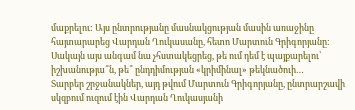մաքրելու: Այս ընտրությանը մասնակցության մասին առաջինը հայտարարեց Վարդան Ղուկասանը, հետո Մարտուն Գրիգորյանը: Սակայն այս անգամ նա չհստակեցրեց, թե ում դեմ է պայքարելու՝ իշխանությա՞ն, թե՞ ընդդիմության «կրիմինալ» թեկնածուի…
Տարբեր շրջանակներ, այդ թվում Մարտուն Գրիգորյանը, ընտրարշավի սկզբում ուզում էին Վարդան Ղուկասյանի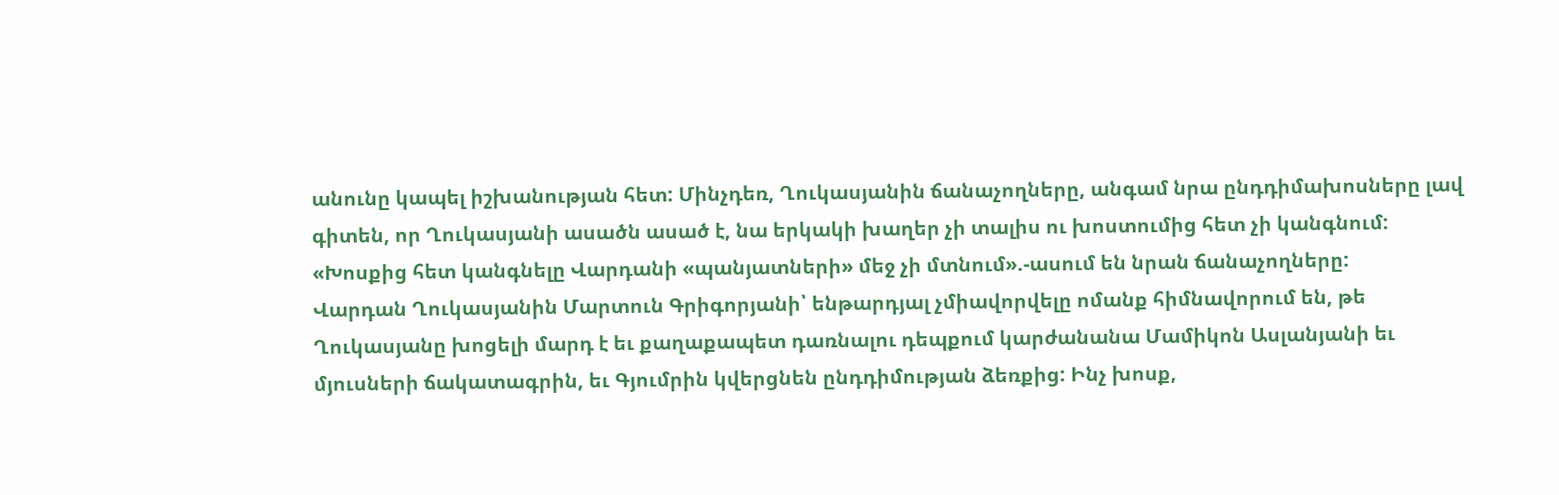անունը կապել իշխանության հետ: Մինչդեռ, Ղուկասյանին ճանաչողները, անգամ նրա ընդդիմախոսները լավ գիտեն, որ Ղուկասյանի ասածն ասած է, նա երկակի խաղեր չի տալիս ու խոստումից հետ չի կանգնում: «Խոսքից հետ կանգնելը Վարդանի «պանյատների» մեջ չի մտնում».-ասում են նրան ճանաչողները:
Վարդան Ղուկասյանին Մարտուն Գրիգորյանի՝ ենթարդյալ չմիավորվելը ոմանք հիմնավորում են, թե Ղուկասյանը խոցելի մարդ է եւ քաղաքապետ դառնալու դեպքում կարժանանա Մամիկոն Ասլանյանի եւ մյուսների ճակատագրին, եւ Գյումրին կվերցնեն ընդդիմության ձեռքից: Ինչ խոսք,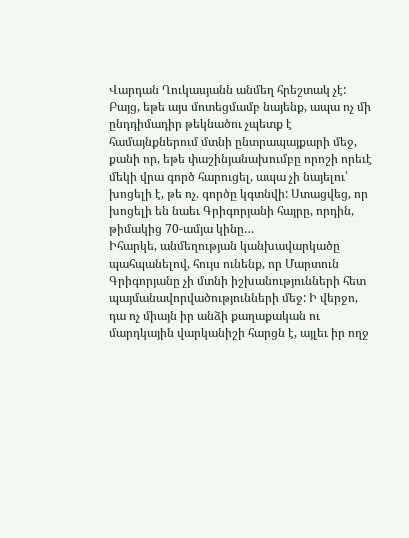Վարդան Ղուկասյանն անմեղ հրեշտակ չէ: Բայց, եթե այս մոտեցմամբ նայենք, ապա ոչ մի ընդդիմադիր թեկնածու չպետք է համայնքներում մտնի ընտրապայքարի մեջ, քանի որ, եթե փաշինյանախումբը որոշի որեւէ մեկի վրա գործ հարուցել, ապա չի նայելու՝ խոցելի է, թե ոչ. գործը կգտնվի: Ստացվեց, որ խոցելի են նաեւ Գրիգորյանի հայրը, որդին, թիմակից 70-ամյա կինը…
Իհարկե, անմեղության կանխավարկածը պահպանելով, հույս ունենք, որ Մարտուն Գրիգորյանը չի մտնի իշխանությունների հետ պայմանավորվածությունների մեջ: Ի վերջո, դա ոչ միայն իր անձի քաղաքական ու մարդկային վարկանիշի հարցն է, այլեւ իր ողջ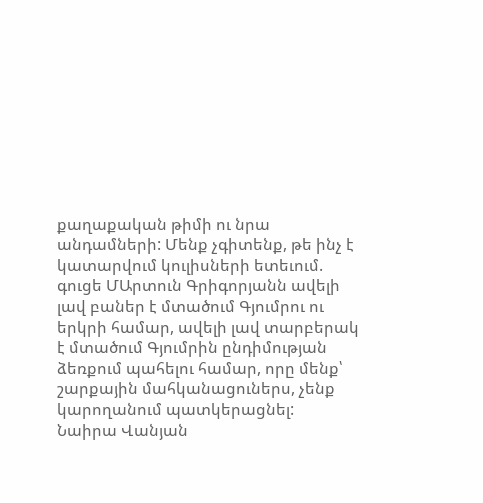քաղաքական թիմի ու նրա անդամների: Մենք չգիտենք, թե ինչ է կատարվում կուլիսների ետեւում. գուցե ՄԱրտուն Գրիգորյանն ավելի լավ բաներ է մտածում Գյումրու ու երկրի համար, ավելի լավ տարբերակ է մտածում Գյումրին ընդիմության ձեռքում պահելու համար, որը մենք՝ շարքային մահկանացուներս, չենք կարողանում պատկերացնել:
Նաիրա Վանյան